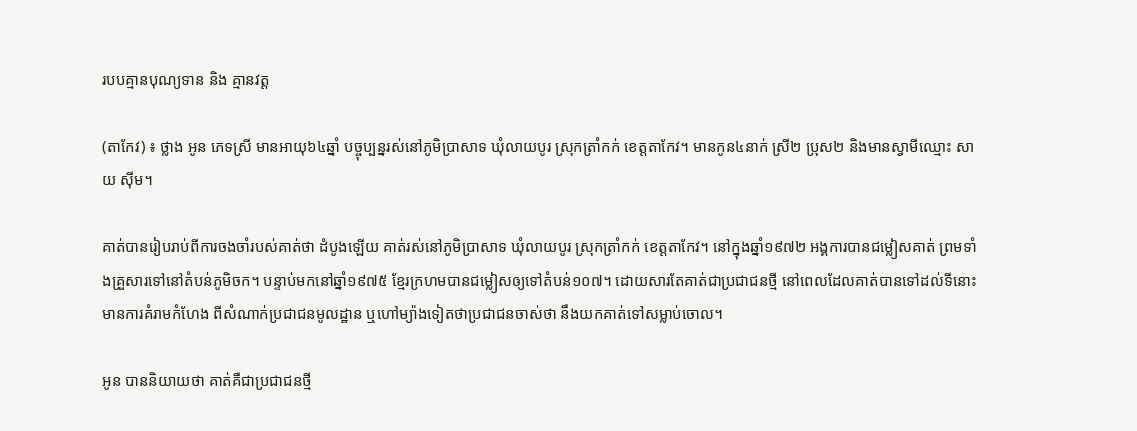របបគ្មានបុណ្យទាន និង គ្មានវត្ត

(តាកែវ) ៖ ថ្លាង អូន ភេទស្រី មានអាយុ៦៤ឆ្នាំ បច្ចុប្បន្នរស់នៅភូមិប្រាសាទ ឃុំលាយបូរ ស្រុកត្រាំកក់ ខេត្តតាកែវ។ មានកូន៤នាក់ ស្រី២ ប្រុស២ និងមានស្វាមីឈ្មោះ សាយ ស៊ីម។

គាត់បានរៀបរាប់ពីការចងចាំរបស់គាត់ថា ដំបូងឡើយ គាត់រស់នៅភូមិប្រាសាទ ឃុំលាយបូរ ស្រុកត្រាំកក់ ខេត្តតាកែវ។ នៅក្នុងឆ្នាំ១៩៧២ អង្គការបានជម្លៀសគាត់ ព្រមទាំងគ្រួសារទៅនៅតំបន់ភូមិចក។ បន្ទាប់មកនៅឆ្នាំ១៩៧៥ ខ្មែរក្រហមបានជម្លៀសឲ្យទៅតំបន់១០៧។ ដោយសារតែគាត់ជាប្រជាជនថ្មី នៅពេលដែលគាត់បានទៅដល់ទីនោះ មានការគំរាមកំហែង ពីសំណាក់ប្រជាជនមូលដ្ឋាន ឬហៅម្យ៉ាងទៀតថាប្រជាជនចាស់ថា នឹងយកគាត់ទៅសម្លាប់ចោល។

អូន បាននិយាយថា គាត់គឺជាប្រជាជនថ្មី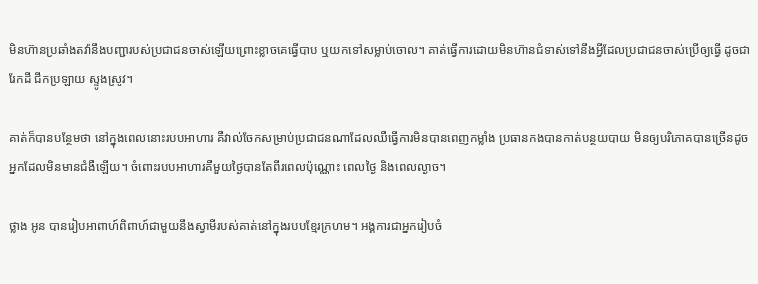មិនហ៊ានប្រឆាំងតវ៉ានឹងបញ្ជារបស់ប្រជាជនចាស់ឡើយព្រោះខ្លាចគេធ្វើបាប ឬយកទៅសម្លាប់ចោល។ គាត់ធ្វើការដោយមិនហ៊ានជំទាស់ទៅនឹងអ្វីដែលប្រជាជនចាស់ប្រើឲ្យធ្វើ ដូចជារែកដី ជីកប្រឡាយ ស្ទូងស្រូវ។

គាត់ក៏បានបន្ថែមថា នៅក្នុងពេលនោះរបបអាហារ គឺវាល់ចែកសម្រាប់ប្រជាជនណាដែលឈឺធ្វើការមិនបានពេញកម្លាំង ប្រធានកងបានកាត់បន្ថយបាយ មិនឲ្យបរិភោគបានច្រើនដូចអ្នកដែលមិនមានជំងឺឡើយ។ ចំពោះរបបអាហារគឺមួយថ្ងៃបានតែពីរពេលប៉ុណ្ណោះ ពេលថ្ងៃ និងពេលល្ងាច។

ថ្លាង អូន បានរៀបអាពាហ៍ពិពាហ៍ជាមួយនឹងស្វាមីរបស់គាត់នៅក្នុងរបបខ្មែរក្រហម។ អង្គការជាអ្នករៀបចំ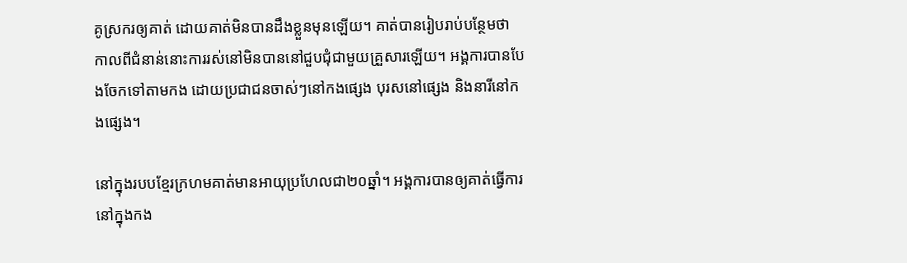គូស្រករឲ្យគាត់ ដោយគាត់មិនបានដឹងខ្លួនមុនឡើយ។ គាត់បានរៀបរាប់បន្ថែមថា កាលពីជំនាន់នោះការរស់នៅមិនបាននៅជួបជុំជាមួយគ្រួសារឡើយ។ អង្គការបានបែងចែកទៅតាមកង ដោយប្រជាជនចាស់ៗនៅកងផ្សេង បុរសនៅផ្សេង និងនារីនៅកងផ្សេង។

នៅក្នុងរបបខ្មែរក្រហមគាត់មានអាយុប្រហែលជា២០ឆ្នាំ។ អង្គការបានឲ្យគាត់ធ្វើការនៅក្នុងកង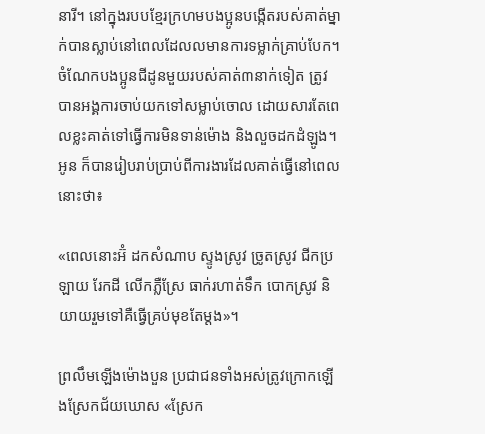នារី។ នៅក្នុងរបបខ្មែរក្រហមបងប្អូនបង្កើតរបស់គាត់ម្នាក់បានស្លាប់នៅពេលដែលលមានការទម្លាក់គ្រាប់បែក។ ចំណែកបងប្អូនជីដូនមួយរបស់គាត់៣នាក់ទៀត ត្រូវបានអង្គការចាប់យកទៅសម្លាប់ចោល ដោយសារតែពេលខ្លះគាត់ទៅធ្វើការមិនទាន់ម៉ោង និងលួចដកដំឡូង។ អូន ក៏បានរៀបរាប់ប្រាប់ពីការងារដែលគាត់ធ្វើនៅពេលនោះថា៖

«ពេលនោះអ៊ំ ដកសំណាប ស្ទូងស្រូវ ច្រូតស្រូវ ជីកប្រឡាយ រែកដី លើកភ្លឺស្រែ ធាក់រហាត់ទឹក បោកស្រូវ និយាយរួមទៅគឺធ្វើគ្រប់មុខតែម្ដង»។

ព្រលឹមឡើងម៉ោងបួន ប្រជាជនទាំងអស់ត្រូវក្រោកឡើងស្រែកជ័យឃោស «ស្រែក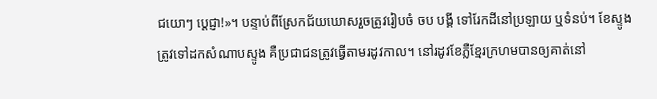ជយោៗ ប្ដេជ្ញា!»។ បន្ទាប់ពីស្រែកជ័យឃោសរួចត្រូវរៀបចំ ចប បង្គី ទៅរែកដីនៅប្រឡាយ ឬទំនប់។ ខែស្ទូងត្រូវទៅដកសំណាបស្ទូង គឺប្រជាជនត្រូវធ្វើតាមរដូវកាល។ នៅរដូវខែភ្លឺខ្មែរក្រហមបានឲ្យគាត់នៅ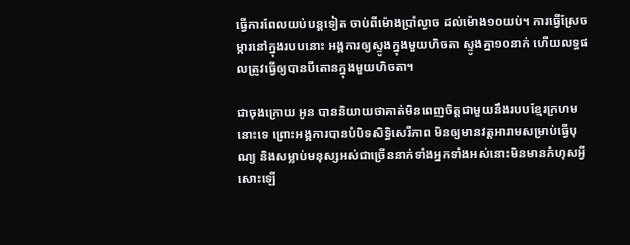ធ្វើការពែលយប់បន្តទៀត ចាប់ពីម៉ោងប្រាំល្ងាច ដល់ម៉ោង១០យប់។ ការធ្វើស្រែចម្ការនៅក្នុងរបបនោះ អង្គការឲ្យស្ទូងក្នុងមួយហិចតា ស្ទូងគ្នា១០នាក់ ហើយលទ្ធផលត្រូវធ្វើឲ្យបានបីតោនក្នុងមួយហិចតា។

ជាចុងក្រោយ អូន បាននិយាយថាគាត់មិនពេញចិត្តជាមួយនឹងរបបខ្មែរក្រហមនោះទេ ព្រោះអង្គការបានបំបិទសិទ្ធិសេរីភាព មិនឲ្យមានវត្តអារាមសម្រាប់ធ្វើបុណ្យ និងសម្លាប់មនុស្សអស់ជាច្រើននាក់ទាំងអ្នកទាំងអស់នោះមិនមានកំហុសអ្វីសោះឡើ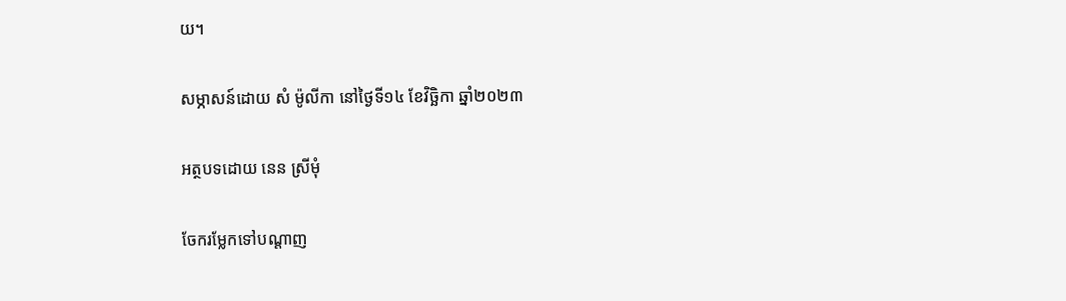យ។

សម្ភាសន៍ដោយ សំ ម៉ូលីកា នៅថ្ងៃទី១៤ ខែវិច្ឆិកា ឆ្នាំ២០២៣

អត្ថបទដោយ នេន ស្រីមុំ

ចែករម្លែកទៅបណ្តាញ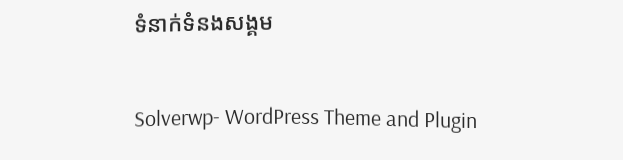ទំនាក់ទំនងសង្គម

Solverwp- WordPress Theme and Plugin